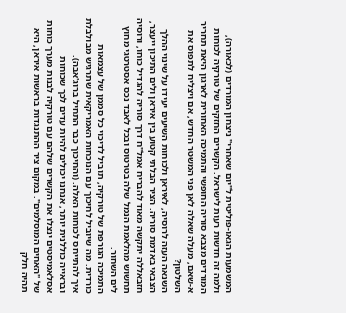המשמעות הגאו-פוליטית ל"יום שאחרי" ניצחון המורדים (לכאורה), ולמה זה חדשות רעות לישראל. הקשרים החזקים של טורקיה לכוחות המורדים מצבא סוריה החופשי והתמיכה האחורית לארגון היאת תחריר א-שאם, מעלה שאלה לאן פני המשטר החדש, אם ויצליח לתפוס את השלטון?
השנאה העזה לרוסיה, לאיראן ולכוחות השיעים יעידו על שינוי ההלך הצבאי באדמת סוריה. הציר הבלתי קטוע בין איראן ולים התיכון ייעצר, חזבאללה יתקשה מאוד להבריח אמל"ח דרך סוריה להגדיל כוחו, ורוסיה תחשוש מהלאמת הנמל שלה בטרטוס ובכל לאבד נכס אסטרטגי מחוץ לים השחור.
התמיכה הגורפת של טורקיה, תוביל לדיכוי כל סממן של עצמאות כורדית. מה שיוביל לחיכוך עם הנוכחות האמריקאית שתרגיש מבולבלת איך להתייחס לכוחות האלה. (והחיכוך כבר התחיל ברוג'אבה).
ובראייה כוללנית יותר, אנחנו יכולים להיות עדים לכך שכוחות אסלאמיסטים ינצלו את הקשרים שלהם עם טורקיה לבנות מערך כוחות של "האחים המוסלמים". במקום ציר ההתנגדות בראשות איראן, היא תהיה חלק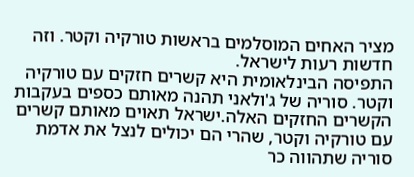מציר האחים המוסלמים בראשות טורקיה וקטר. וזה חדשות רעות לישראל.
התפיסה הבינלאומית היא קשרים חזקים עם טורקיה וקטר. סוריה של ג'ולאני תהנה מאותם כספים בעקבות הקשרים החזקים האלה.ישראל תאוים מאותם קשרים עם טורקיה וקטר, שהרי הם יכולים לנצל את אדמת סוריה שתהווה כר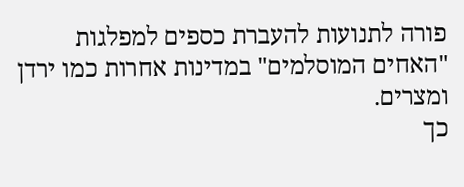פורה לתנועות להעברת כספים למפלגות "האחים המוסלמים" במדינות אחרות כמו ירדן ומצרים.
כך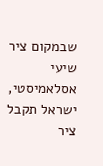שבמקום ציר שיעי אסלאמיסטי, ישראל תקבל ציר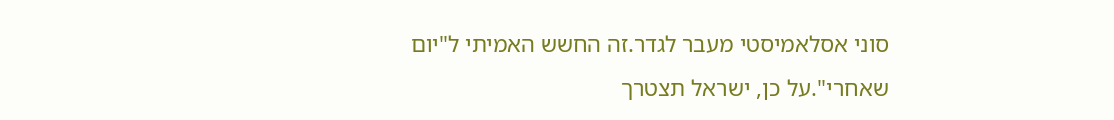סוני אסלאמיסטי מעבר לגדר.זה החשש האמיתי ל"יום שאחרי".על כן, ישראל תצטרך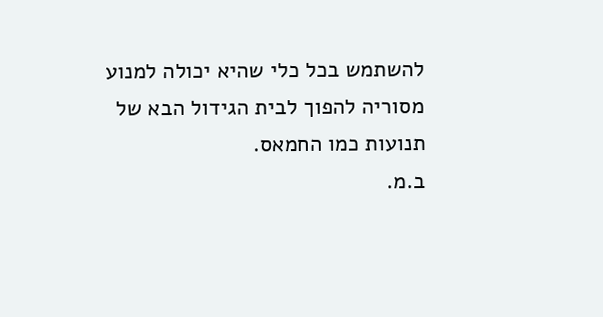להשתמש בכל כלי שהיא יכולה למנוע מסוריה להפוך לבית הגידול הבא של תנועות כמו החמאס.
ב.מ.